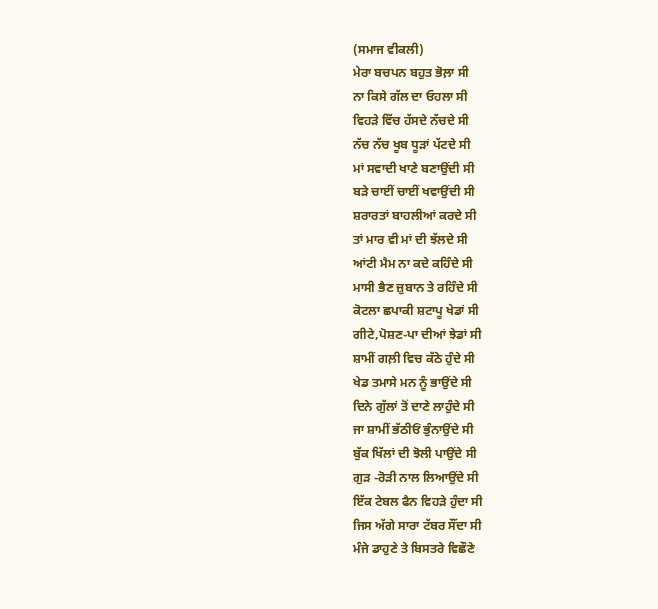(ਸਮਾਜ ਵੀਕਲੀ)
ਮੇਰਾ ਬਚਪਨ ਬਹੁਤ ਭੋਲ਼ਾ ਸੀ
ਨਾ ਕਿਸੇ ਗੱਲ ਦਾ ਓਹਲਾ ਸੀ
ਵਿਹੜੇ ਵਿੱਚ ਹੱਸਦੇ ਨੱਚਦੇ ਸੀ
ਨੱਚ ਨੱਚ ਖੂਬ ਧੂੜਾਂ ਪੱਟਦੇ ਸੀ
ਮਾਂ ਸਵਾਦੀ ਖਾਣੇ ਬਣਾਉਂਦੀ ਸੀ
ਬੜੇ ਚਾਈਂ ਚਾਈਂ ਖਵਾਉਂਦੀ ਸੀ
ਸ਼ਰਾਰਤਾਂ ਬਾਹਲੀਆਂ ਕਰਦੇ ਸੀ
ਤਾਂ ਮਾਰ ਵੀ ਮਾਂ ਦੀ ਝੱਲਦੇ ਸੀ
ਆਂਟੀ ਮੈਮ ਨਾ ਕਦੇ ਕਹਿੰਦੇ ਸੀ
ਮਾਸੀ ਭੈਣ ਜ਼ੁਬਾਨ ਤੇ ਰਹਿੰਦੇ ਸੀ
ਕੋਟਲਾ ਛਪਾਕੀ ਸ਼ਟਾਪੂ ਖੇਡਾਂ ਸੀ
ਗੀਟੇ,ਪੋਸ਼ਣ-ਪਾ ਦੀਆਂ ਝੇਡਾਂ ਸੀ
ਸ਼ਾਮੀਂ ਗਲ਼ੀ ਵਿਚ ਕੱਠੇ ਹੁੰਦੇ ਸੀ
ਖੇਡ ਤਮਾਸੇ ਮਨ ਨੂੰ ਭਾਉਂਦੇ ਸੀ
ਦਿਨੇ ਗੁੱਲਾਂ ਤੋਂ ਦਾਣੇ ਲਾਹੁੰਦੇ ਸੀ
ਜਾ ਸ਼ਾਮੀਂ ਭੱਠੀਓਂ ਭੁੰਨਾਉਂਦੇ ਸੀ
ਬੁੱਕ ਖਿੱਲਾਂ ਦੀ ਝੋਲੀ ਪਾਉਂਦੇ ਸੀ
ਗੁੜ -ਰੋੜੀ ਨਾਲ ਲਿਆਉਂਦੇ ਸੀ
ਇੱਕ ਟੇਬਲ ਫੈਨ ਵਿਹੜੇ ਹੁੰਦਾ ਸੀ
ਜਿਸ ਅੱਗੇ ਸਾਰਾ ਟੱਬਰ ਸੌਂਦਾ ਸੀ
ਮੰਜੇ ਡਾਹੁਣੇ ਤੇ ਬਿਸਤਰੇ ਵਿਛੌਣੇ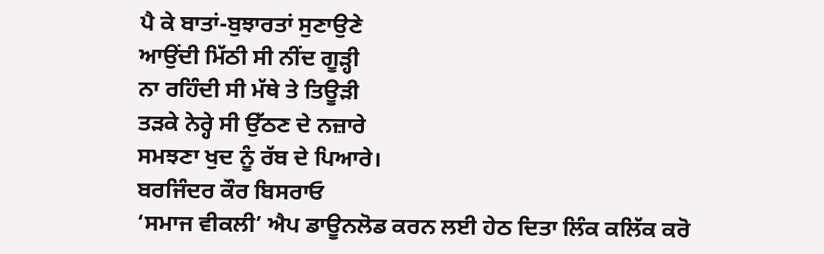ਪੈ ਕੇ ਬਾਤਾਂ-ਬੁਝਾਰਤਾਂ ਸੁਣਾਉਣੇ
ਆਉਂਦੀ ਮਿੱਠੀ ਸੀ ਨੀਂਦ ਗੂੜ੍ਹੀ
ਨਾ ਰਹਿੰਦੀ ਸੀ ਮੱਥੇ ਤੇ ਤਿਊੜੀ
ਤੜਕੇ ਨੇਰ੍ਹੇ ਸੀ ਉੱਠਣ ਦੇ ਨਜ਼ਾਰੇ
ਸਮਝਣਾ ਖੁਦ ਨੂੰ ਰੱਬ ਦੇ ਪਿਆਰੇ।
ਬਰਜਿੰਦਰ ਕੌਰ ਬਿਸਰਾਓ
‘ਸਮਾਜ ਵੀਕਲੀ’ ਐਪ ਡਾਊਨਲੋਡ ਕਰਨ ਲਈ ਹੇਠ ਦਿਤਾ ਲਿੰਕ ਕਲਿੱਕ ਕਰੋ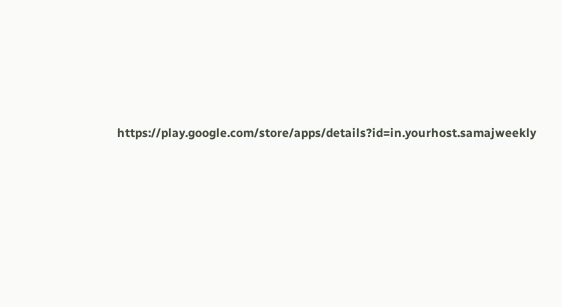https://play.google.com/store/apps/details?id=in.yourhost.samajweekly